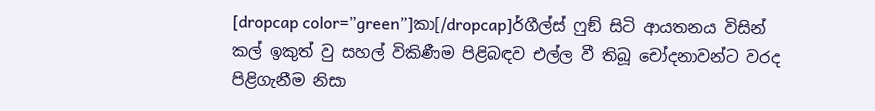[dropcap color=”green”]කා[/dropcap]ර්ගීල්ස් ෆුඞ් සිටි ආයතනය විසින් කල් ඉකුත් වු සහල් විකිණීම පිළිබඳව එල්ල වී තිබූ චෝදනාවන්ට වරද පිළිගැනීම නිසා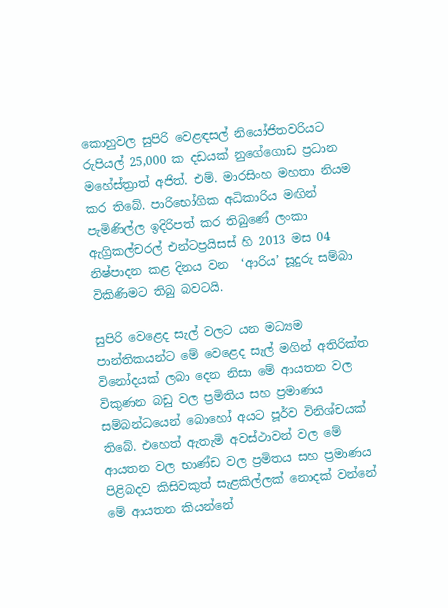කොහුවල සුපිරි වෙළඳසල් නියෝජිතවරියට රුපියල් 25,000 ක දඩයක් නුගේගොඩ ප්‍රධාන මහේස්ත්‍රාත් අජිත්. එම්. මාරසිංහ මහතා නියම කර තිබේ. පාරිභෝගික අධිකාරිය මඟින් පැමිණිල්ල ඉදිරිපත් කර තිබුණේ ලංකා ඇග්‍රිකල්චරල් එන්ටප්‍රයිසස් හි 2013 මස 04 නිෂ්පාදන කළ දිනය වන  ‘ආරිය’ සූදුරු සම්බා විකිණිමට තිබු බවටයි.

සුපිරි වෙළෙද සැල් වලට යන මධ්‍යම පාන්තිකයන්ට මේ වෙළෙද සැල් මගින් අතිරික්ත විනෝදයක් ලබා දෙන නිසා මේ ආයතන වල විකුණන බඩු වල ප්‍රමිතිය සහ ප්‍රමාණය සම්බන්ධයෙන් බොහෝ අයට පූර්ව විනිශ්චයක් තිබේ. එහෙත් ඇතැමි අවස්ථාවන් වල මේ ආයතන වල භාණ්ඩ වල ප්‍රමිතය සහ ප්‍රමාණය පිළිබදව කිසිවකුත් සැළකිල්ලක් නොදක් වන්නේ මේ ආයතන කියන්නේ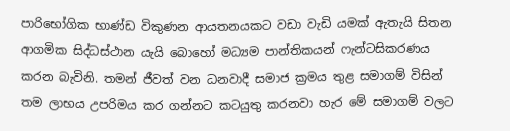පාරිභෝගික භාණ්ඩ විකුණන ආයතනයකට වඩා වැඩි යමක් ඇතැයි සිතන ආගමික සිද්ධස්ථාන යැයි බොහෝ මධ්‍යම පාන්තිකයන් ෆැන්ටසිකරණය කරන බැවිනි. තමන් ජීවත් වන ධනවාදී සමාජ ක්‍රමය තුළ සමාගම් විසින් තම ලාභය උපරිමය කර ගන්නට කටයුතු කරනවා හැර මේ සමාගම් වලට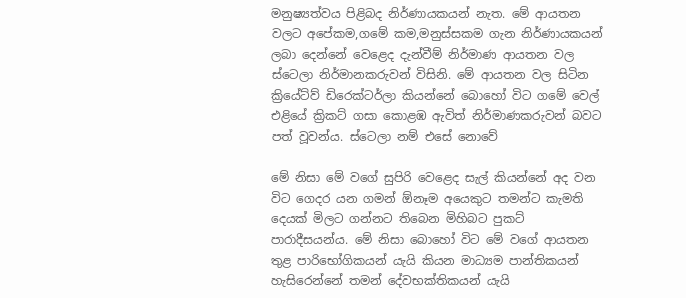මනුෂ්‍යත්වය පිළිබද නිර්ණායකයන් නැත. මේ ආයතන වලට අපේකම,ගමේ කම,මනුස්සකම ගැන නිර්ණායකයන් ලබා දෙන්නේ වෙළෙද දැන්වීම් නිර්මාණ ආයතන වල ස්ටෙලා නිර්මානකරුවන් විසිනි. මේ ආයතන වල සිටින ක්‍රියේට්ව් ඩිරෙක්ටර්ලා කියන්නේ බොහෝ විට ගමේ වෙල් එළියේ ක්‍රිකට් ගසා කොළඹ ඇවිත් නිර්මාණකරුවන් බවට පත් වූවන්ය. ස්ටෙලා නම් එසේ නොවේ

මේ නිසා මේ වගේ සුපිරි වෙළෙද සැල් කියන්නේ අද වන විට ගෙදර යන ගමන් ඕනෑම අයෙකුට තමන්ට කැමති දෙයක් මිලට ගන්නට තිබෙන මිහිබට පුකට් පාරාදීසයන්ය. මේ නිසා බොහෝ විට මේ වගේ ආයතන තුළ පාරිභෝගිකයන් යැයි කියන මාධ්‍යම පාන්තිකයන් හැසිරෙන්නේ තමන් දේවභක්තිකයන් යැයි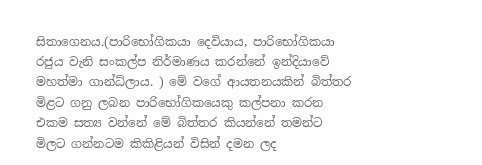සිතාගෙනය.(පාරිභෝගිකයා දෙවියාය, පාරිභෝගිකයා රජුය වැනි සංකල්ප නිර්මාණය කරන්නේ ඉන්දියාවේ මහත්මා ගාන්ධ්ලාය. ) මේ වගේ ආයතනයකින් බිත්තර මිළට ගනු ලබන පාරිභෝගිකයෙකු කල්පනා කරන එකම සත්‍ය වන්නේ මේ බිත්තර කියන්නේ තමන්ට මිලට ගන්නටම කිකිළියන් විසින් දමන ලද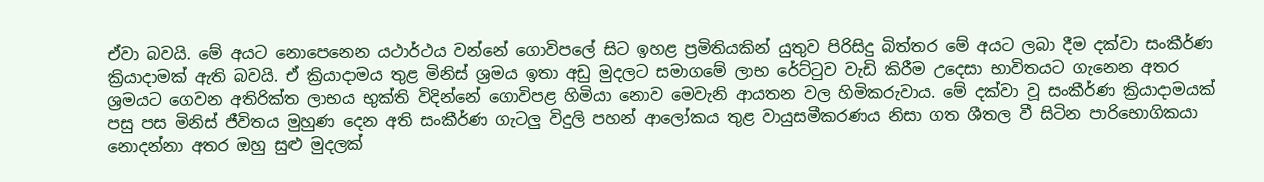ඒවා බවයි. මේ අයට නොපෙනෙන යථාර්ථය වන්නේ ගොවිපලේ සිට ඉහළ ප්‍රමිතියකින් යුතුව පිරිසිදු බිත්තර මේ අයට ලබා දීම දක්වා සංකීර්ණ ක්‍රියාදාමක් ඇති බවයි. ඒ ක්‍රියාදාමය තුළ මිනිස් ශ්‍රමය ඉතා අඩු මුදලට සමාගමේ ලාභ රේට්ටුව වැඩි කිරීම උදෙසා භාවිතයට ගැනෙන අතර ශ්‍රමයට ගෙවන අතිරික්ත ලාභය භුක්ති විදින්නේ ගොවිපළ හිමියා නොව මෙවැනි ආයතන වල හිමිකරුවාය. මේ දක්වා වූ සංකීර්ණ ක්‍රියාදාමයක් පසු පස මිනිස් ජීවිතය මුහුණ දෙන අති සංකීර්ණ ගැටලු විදුලි පහන් ආලෝකය තුළ වායුසමීකරණය නිසා ගත ශීතල වී සිටින පාරිභොගිකයා නොදන්නා අතර ඔහු සුළු මුදලක්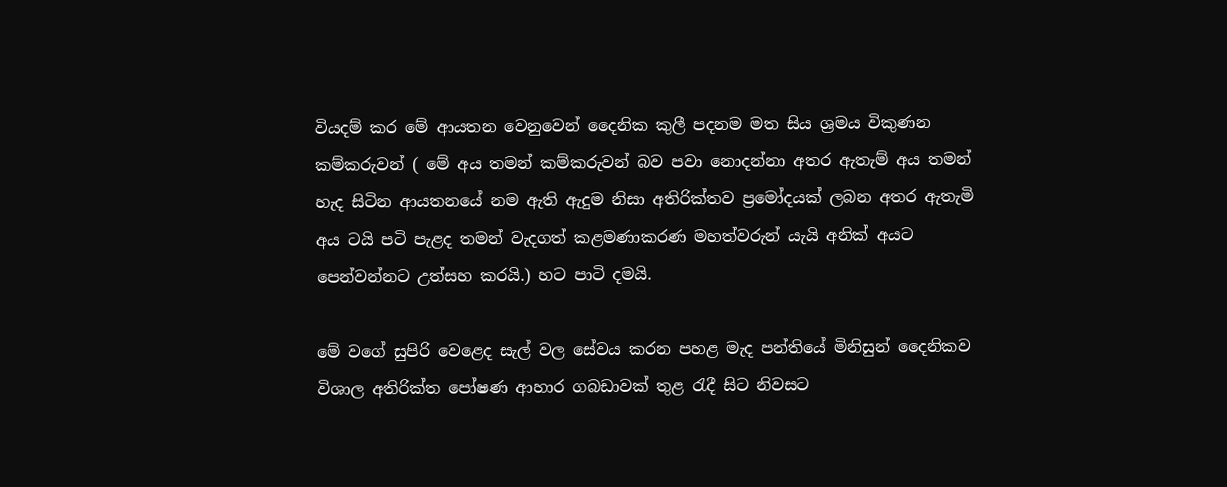වියදම් කර මේ ආයතන වෙනුවෙන් දෛනික කුලී පදනම මත සිය ශ්‍රමය විකුණන කම්කරුවන් ( මේ අය තමන් කම්කරුවන් බව පවා නොදන්නා අතර ඇතැම් අය තමන් හැද සිටින ආයතනයේ නම ඇති ඇදුම නිසා අතිරික්තව ප්‍රමෝදයක් ලබන අතර ඇතැමි අය ටයි පටි පැළද තමන් වැදගත් කළමණාකරණ මහත්වරුන් යැයි අනික් අයට පෙන්වන්නට උත්සහ කරයි.) හට පාටි දමයි.

මේ වගේ සුපිරි වෙළෙද සැල් වල සේවය කරන පහළ මැද පන්තියේ මිනිසුන් දෛනිකව විශාල අතිරික්ත පෝෂණ ආහාර ගබඩාවක් තුළ රැදී සිට නිවසට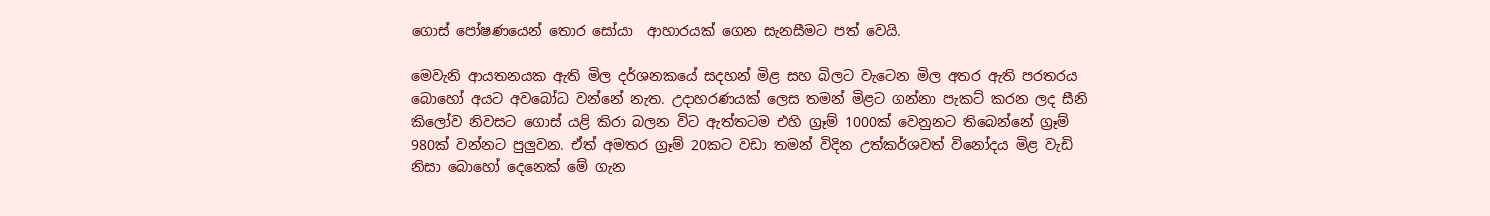ගොස් පෝෂණයෙන් තොර සෝයා  ආහාරයක් ගෙන සැනසීමට පත් වෙයි.

මෙවැනි ආයතනයක ඇති මිල දර්ශනකයේ සදහන් මිළ සහ බිලට වැටෙන මිල අතර ඇති පරතරය බොහෝ අයට අවබෝධ වන්නේ නැත. උදාහරණයක් ලෙස තමන් මිළට ගන්නා පැකට් කරන ලද සීනි කිලෝව නිවසට ගොස් යළි කිරා බලන විට ඇත්තටම එහි ග්‍රෑම් 1000ක් වෙනුනට තිබෙන්නේ ග්‍රෑම් 980ක් වන්නට පුලුවන. ඒත් අමතර ග්‍රෑම් 20කට වඩා තමන් විදින උත්කර්ශවත් විනෝදය මිළ වැඩි නිසා බොහෝ දෙනෙක් මේ ගැන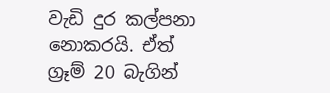වැඩි දුර කල්පනා නොකරයි. ඒත් ග්‍රෑම් 20 බැගින්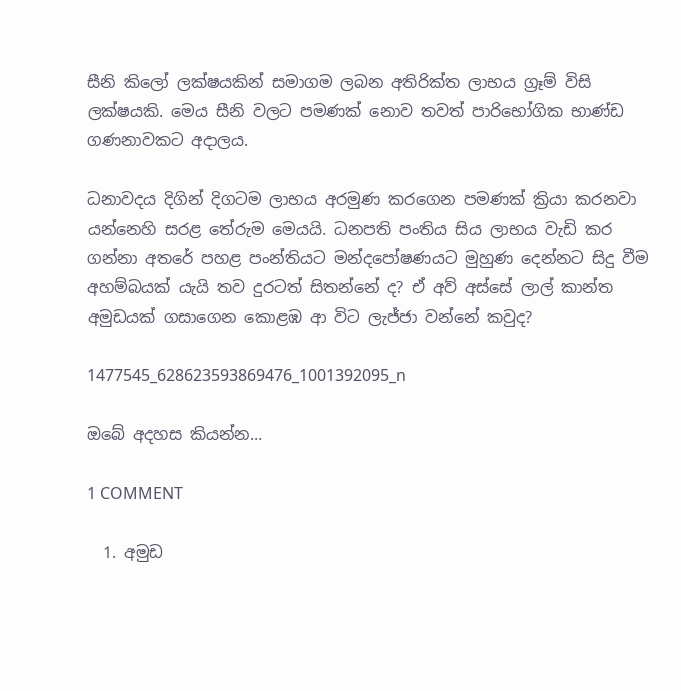සීනි කිලෝ ලක්ෂයකින් සමාගම ලබන අතිරික්ත ලාභය ග්‍රෑම් විසි ලක්ෂයකි. මෙය සීනි වලට පමණක් නොව තවත් පාරිභෝගික භාණ්ඩ ගණනාවකට අදාලය.

ධනාවදය දිගින් දිගටම ලාභය අරමුණ කරගෙන පමණක් ක්‍රියා කරනවා යන්නෙහි සරළ තේරුම මෙයයි. ධනපති පංතිය සිය ලාභය වැඩි කර ගන්නා අතරේ පහළ පංන්තියට මන්දපෝෂණයට මුහුණ දෙන්නට සිදු වීම අහම්බයක් යැයි තව දුරටත් සිතන්නේ ද? ඒ අව් අස්සේ ලාල් කාන්ත අමුඩයක් ගසාගෙන කොළඹ ආ විට ලැජ්ජා වන්නේ කවුද?

1477545_628623593869476_1001392095_n

ඔබේ අදහස කියන්න...

1 COMMENT

  1. අමුඩ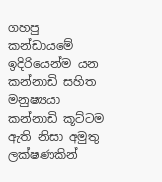ගහපු කන්ඩායමේ ඉදිරියෙන්ම යන කන්නාඩි සහිත මනුෂ්‍යයා කන්නාඩි කූට්ටම ඇති නිසා අමුතු ලක්ෂණකින්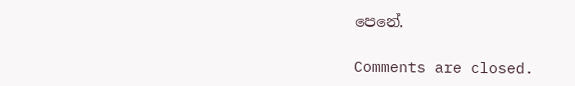පෙනේ.

Comments are closed.